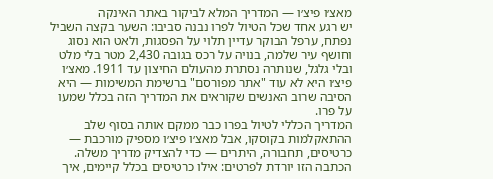מאצ׳ו פיצ׳ו — המדריך המלא לביקור באתר האינקה
יש רגע אחד שכל הטיול לפרו נבנה סביבו: השער בקצה השביל נפתח, ערפל הבוקר עדיין תלוי על הפסגות, ולאט הוא נסוג וחושף עיר שלמה, בנויה על רכס בגובה 2,430 מטר בלי מלט ובלי גלגל, שנותרה נסתרת מהעולם החיצון עד 1911. מאצ׳ו פיצ׳ו היא לא עוד "אתר מפורסם" ברשימת המשימות — היא הסיבה שרוב האנשים שקוראים את המדריך הזה בכלל שמעו על פרו.
המדריך הכללי לטיול בפרו כבר ממקם אותה בסוף שלב ההתאקלמות בקוסקו, אבל מאצ׳ו פיצ׳ו מספיק מורכבת — כרטיסים, תחבורה, היתרים — כדי להצדיק מדריך משלה. הכתבה הזו יורדת לפרטים: אילו כרטיסים בכלל קיימים, איך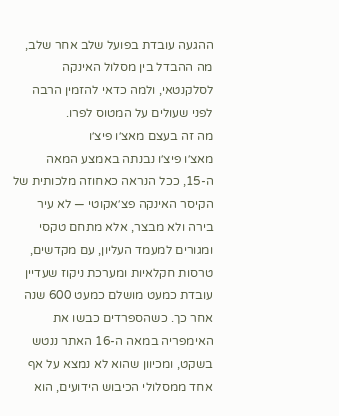ההגעה עובדת בפועל שלב אחר שלב, מה ההבדל בין מסלול האינקה לסלקנטאי, ולמה כדאי להזמין הרבה לפני שעולים על המטוס לפרו.
מה זה בעצם מאצ׳ו פיצ׳ו
מאצ׳ו פיצ׳ו נבנתה באמצע המאה ה-15, ככל הנראה כאחוזה מלכותית של הקיסר האינקה פצ׳אקוטי — לא עיר בירה ולא מבצר, אלא מתחם טקסי ומגורים למעמד העליון, עם מקדשים, טרסות חקלאיות ומערכת ניקוז שעדיין עובדת כמעט מושלם כמעט 600 שנה אחר כך. כשהספרדים כבשו את האימפריה במאה ה-16 האתר ננטש בשקט, ומכיוון שהוא לא נמצא על אף אחד ממסלולי הכיבוש הידועים, הוא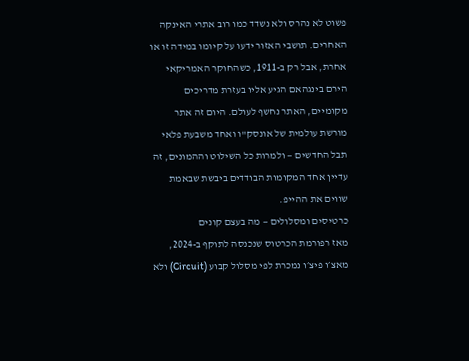פשוט לא נהרס ולא נשדד כמו רוב אתרי האינקה האחרים. תושבי האזור ידעו על קיומו במידה זו או אחרת, אבל רק ב-1911, כשהחוקר האמריקאי הירם בינגהאם הגיע אליו בעזרת מדריכים מקומיים, האתר נחשף לעולם. היום זה אתר מורשת עולמית של אונסק"ו ואחד משבעת פלאי תבל החדשים — ולמרות כל השילוט וההמונים, זה עדיין אחד המקומות הבודדים ביבשת שבאמת שווים את ההייפ.
כרטיסים ומסלולים — מה בעצם קונים
מאז רפורמת הכרטוס שנכנסה לתוקף ב-2024, מאצ׳ו פיצ׳ו נמכרת לפי מסלול קבוע (Circuit) ולא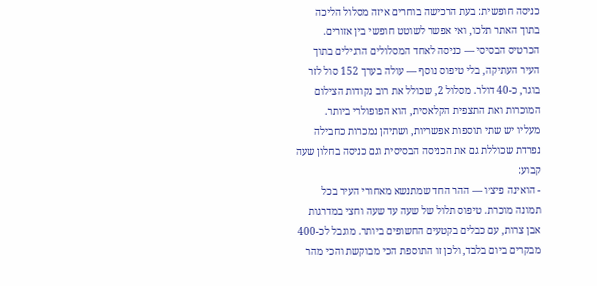כניסה חופשית: בעת הרכישה בוחרים איזה מסלול הליכה בתוך האתר תלכו, ואי אפשר לשוטט חופשי בין אזורים. הכרטיס הבסיסי — כניסה לאחד המסלולים הרגילים בתוך העיר העתיקה, בלי טיפוס נוסף — עולה בערך 152 סול לזר בוגר, כ-40 דולר. מסלול 2, שכולל את רוב נקודות הצילום המוכרות ואת התצפית הקלאסית, הוא הפופולרי ביותר.
מעליו יש שתי תוספות אפשריות, ושתיהן נמכרות כחבילה נפרדת שכוללת גם את הכניסה הבסיסית וגם כניסה בחלון שעה קבוע:
- הואינה פיצ׳ו — ההר החד שמתנשא מאחורי העיר בכל תמונה מוכרת. טיפוס תלול של שעה עד שעה וחצי במדרגות אבן צרות, עם כבלים בקטעים החשופים ביותר. מוגבל לכ-400 מבקרים ביום בלבד, ולכן זו התוספת הכי מבוקשת והכי מהר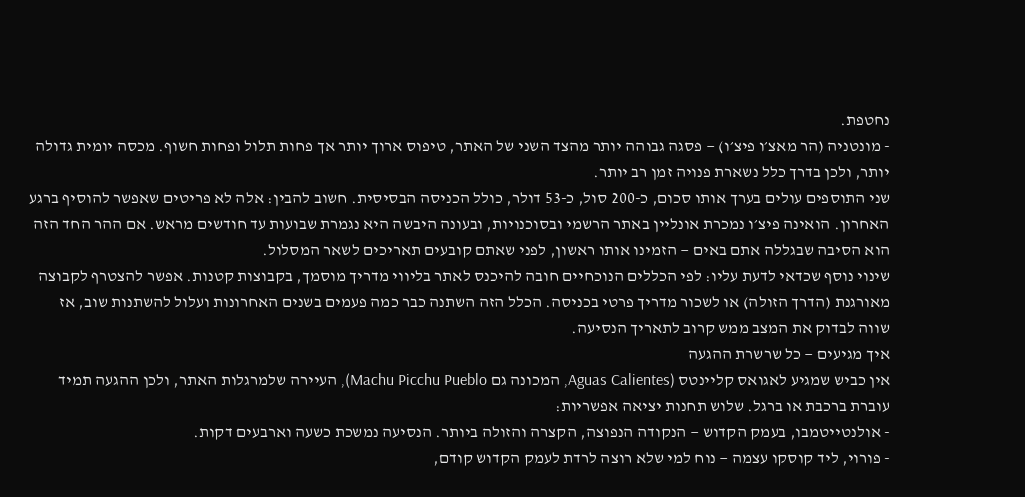נחטפת.
- מונטניה (הר מאצ׳ו פיצ׳ו) — פסגה גבוהה יותר מהצד השני של האתר, טיפוס ארוך יותר אך פחות תלול ופחות חשוף. מכסה יומית גדולה יותר, ולכן בדרך כלל נשארת פנויה זמן רב יותר.
שני התוספים עולים בערך אותו סכום, כ-200 סול, כ-53 דולר, כולל הכניסה הבסיסית. חשוב להבין: אלה לא פריטים שאפשר להוסיף ברגע האחרון. הואינה פיצ׳ו נמכרת אונליין באתר הרשמי ובסוכנויות, ובעונה היבשה היא נגמרת שבועות עד חודשים מראש. אם ההר החד הזה הוא הסיבה שבגללה אתם באים — הזמינו אותו ראשון, לפני שאתם קובעים תאריכים לשאר המסלול.
שינוי נוסף שכדאי לדעת עליו: לפי הכללים הנוכחיים חובה להיכנס לאתר בליווי מדריך מוסמך, בקבוצות קטנות. אפשר להצטרף לקבוצה מאורגנת (הדרך הזולה) או לשכור מדריך פרטי בכניסה. הכלל הזה השתנה כבר כמה פעמים בשנים האחרונות ועלול להשתנות שוב, אז שווה לבדוק את המצב ממש קרוב לתאריך הנסיעה.
איך מגיעים — כל שרשרת ההגעה
אין כביש שמגיע לאגואס קליינטס (Aguas Calientes, המכונה גם Machu Picchu Pueblo), העיירה שלמרגלות האתר, ולכן ההגעה תמיד עוברת ברכבת או ברגל. שלוש תחנות יציאה אפשריות:
- אולנטייטמבו, בעמק הקדוש — הנקודה הנפוצה, הקצרה והזולה ביותר. הנסיעה נמשכת כשעה וארבעים דקות.
- פורוי, ליד קוסקו עצמה — נוח למי שלא רוצה לרדת לעמק הקדוש קודם,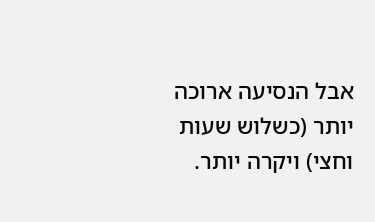אבל הנסיעה ארוכה יותר (כשלוש שעות וחצי) ויקרה יותר.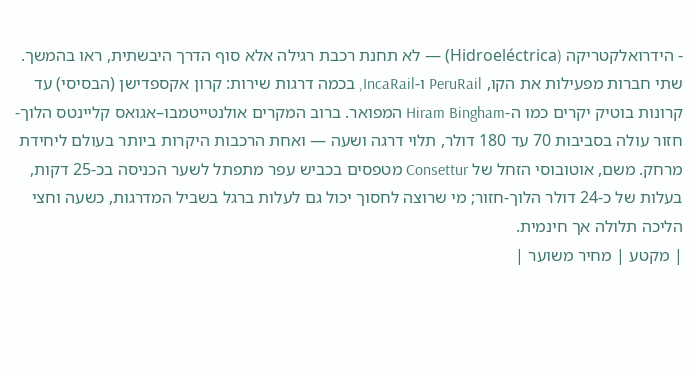- הידרואלקטריקה (Hidroeléctrica) — לא תחנת רכבת רגילה אלא סוף הדרך היבשתית, ראו בהמשך.
שתי חברות מפעילות את הקו, PeruRail ו-IncaRail, בכמה דרגות שירות: קרון אקספדישן (הבסיסי) עד קרונות בוטיק יקרים כמו ה-Hiram Bingham המפואר. ברוב המקרים אולנטייטמבו–אגואס קליינטס הלוך-חזור עולה בסביבות 70 עד 180 דולר, תלוי דרגה ושעה — ואחת הרכבות היקרות ביותר בעולם ליחידת מרחק. משם, אוטובוסי הזחל של Consettur מטפסים בכביש עפר מתפתל לשער הכניסה בכ-25 דקות, בעלות של כ-24 דולר הלוך-חזור; מי שרוצה לחסוך יכול גם לעלות ברגל בשביל המדרגות, כשעה וחצי הליכה תלולה אך חינמית.
| מקטע | מחיר משוער |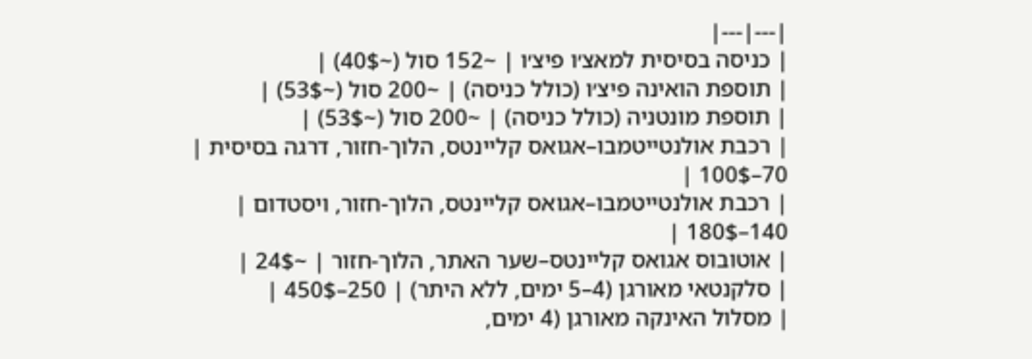|---|---|
| כניסה בסיסית למאצ׳ו פיצ׳ו | ~152 סול (~40$) |
| תוספת הואינה פיצ׳ו (כולל כניסה) | ~200 סול (~53$) |
| תוספת מונטניה (כולל כניסה) | ~200 סול (~53$) |
| רכבת אולנטייטמבו–אגואס קליינטס, הלוך-חזור, דרגה בסיסית | 70–100$ |
| רכבת אולנטייטמבו–אגואס קליינטס, הלוך-חזור, ויסטדום | 140–180$ |
| אוטובוס אגואס קליינטס–שער האתר, הלוך-חזור | ~24$ |
| סלקנטאי מאורגן (4–5 ימים, ללא היתר) | 250–450$ |
| מסלול האינקה מאורגן (4 ימים,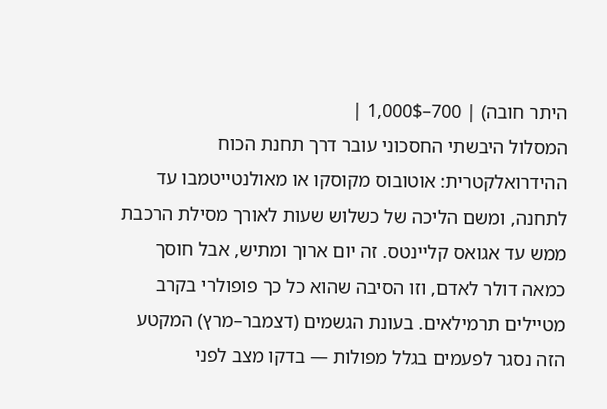היתר חובה) | 700–1,000$ |
המסלול היבשתי החסכוני עובר דרך תחנת הכוח ההידרואלקטרית: אוטובוס מקוסקו או מאולנטייטמבו עד לתחנה, ומשם הליכה של כשלוש שעות לאורך מסילת הרכבת ממש עד אגואס קליינטס. זה יום ארוך ומתיש, אבל חוסך כמאה דולר לאדם, וזו הסיבה שהוא כל כך פופולרי בקרב מטיילים תרמילאים. בעונת הגשמים (דצמבר–מרץ) המקטע הזה נסגר לפעמים בגלל מפולות — בדקו מצב לפני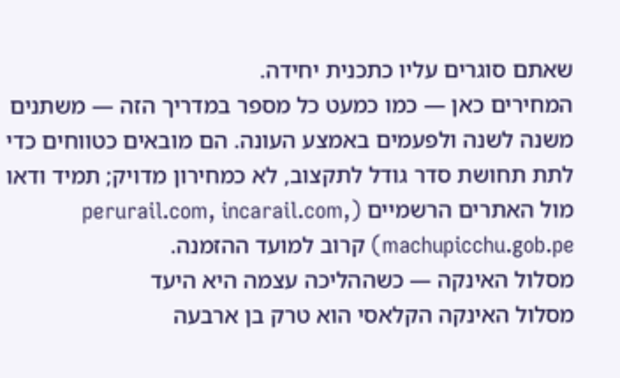שאתם סוגרים עליו כתכנית יחידה.
המחירים כאן — כמו כמעט כל מספר במדריך הזה — משתנים משנה לשנה ולפעמים באמצע העונה. הם מובאים כטווחים כדי לתת תחושת סדר גודל לתקצוב, לא כמחירון מדויק; תמיד ודאו מול האתרים הרשמיים (perurail.com, incarail.com, machupicchu.gob.pe) קרוב למועד ההזמנה.
מסלול האינקה — כשההליכה עצמה היא היעד
מסלול האינקה הקלאסי הוא טרק בן ארבעה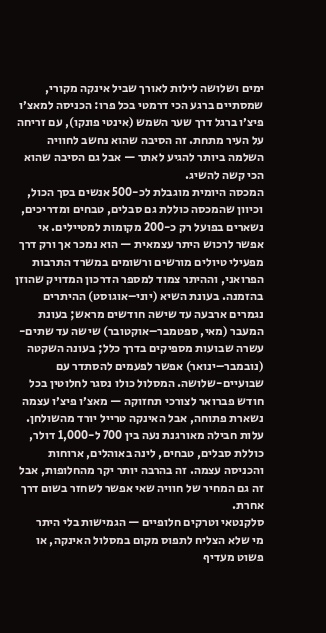ימים ושלושה לילות לאורך שביל אינקה מקורי, שמסתיים ברגע הכי דרמטי בכל פרו: הכניסה למאצ׳ו פיצ׳ו ברגל דרך שער השמש (אינטי פונקו), עם זריחה על העיר מתחת. זה הסיבה שהוא נחשב לחוויה השלמה ביותר להגיע לאתר — אבל גם הסיבה שהוא הכי קשה להשיג.
המכסה היומית מוגבלת לכ-500 אנשים בסך הכול, וכיוון שהמכסה כוללת גם סבלים, טבחים ומדריכים, נשארים בפועל רק כ-200 מקומות למטיילים. אי אפשר לרכוש היתר עצמאית — הוא נמכר אך ורק דרך מפעילי טיולים מורשים ורשומים במשרד התרבות הפרואני, וההיתר צמוד למספר הדרכון המדויק שהוזן בהזמנה. בעונת השיא (יוני–אוגוסט) ההיתרים נגמרים ארבעה עד שישה חודשים מראש; בעונת המעבר (מאי, ספטמבר–אוקטובר) שישה עד שתים-עשרה שבועות מספיקים בדרך כלל; בעונה השקטה (נובמבר–ינואר) אפשר לפעמים להסתדר עם שבועיים-שלושה. המסלול כולו נסגר לחלוטין בכל חודש פברואר לצורכי תחזוקה — מאצ׳ו פיצ׳ו עצמה נשארת פתוחה, אבל האינקה טרייל יורד מהשולחן.
עלות חבילה מאורגנת נעה בין 700 ל-1,000 דולר, כוללת סבלים, טבחים, לינה באוהלים, ארוחות והכניסה עצמה. זה בהרבה יותר יקר מהחלופות, אבל זה גם המחיר של חוויה שאי אפשר לשחזר בשום דרך אחרת.
סלקנטאי וטרקים חלופיים — הגמישות בלי היתר
מי שלא הצליח לתפוס מקום במסלול האינקה, או פשוט מעדיף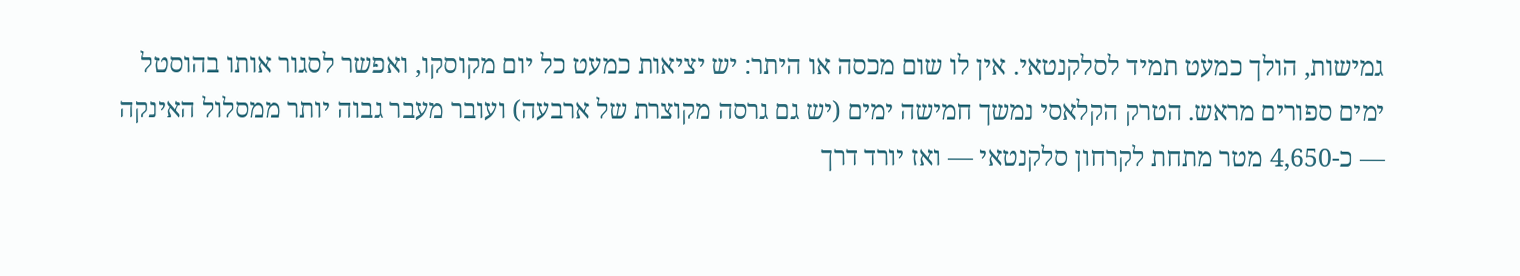גמישות, הולך כמעט תמיד לסלקנטאי. אין לו שום מכסה או היתר: יש יציאות כמעט כל יום מקוסקו, ואפשר לסגור אותו בהוסטל ימים ספורים מראש. הטרק הקלאסי נמשך חמישה ימים (יש גם גרסה מקוצרת של ארבעה) ועובר מעבר גבוה יותר ממסלול האינקה — כ-4,650 מטר מתחת לקרחון סלקנטאי — ואז יורד דרך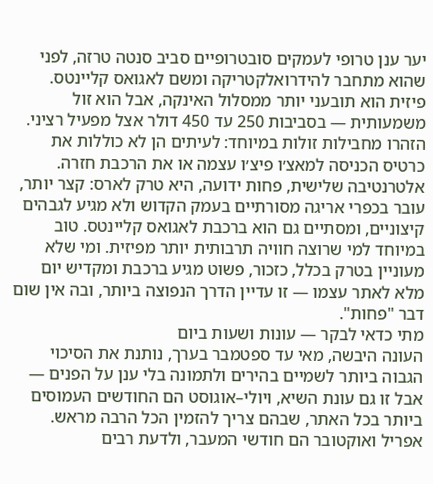יער ענן טרופי לעמקים סובטרופיים סביב סנטה טרזה, לפני שהוא מתחבר להידרואלקטריקה ומשם לאגואס קליינטס. פיזית הוא תובעני יותר ממסלול האינקה, אבל הוא זול משמעותית — בסביבות 250 עד 450 דולר אצל מפעיל רציני. הזהרו מחבילות זולות במיוחד: לעיתים הן לא כוללות את כרטיס הכניסה למאצ׳ו פיצ׳ו עצמה או את הרכבת חזרה.
אלטרנטיבה שלישית, פחות ידועה, היא טרק לארס: קצר יותר, עובר בכפרי אריגה מסורתיים בעמק הקדוש ולא מגיע לגבהים קיצוניים, ומסתיים גם הוא ברכבת לאגואס קליינטס. טוב במיוחד למי שרוצה חוויה תרבותית יותר מפיזית. ומי שלא מעוניין בטרק בכלל, כזכור, פשוט מגיע ברכבת ומקדיש יום מלא לאתר עצמו — זו עדיין הדרך הנפוצה ביותר, ובה אין שום דבר "פחות".
מתי כדאי לבקר — עונות ושעות ביום
העונה היבשה, מאי עד ספטמבר בערך, נותנת את הסיכוי הגבוה ביותר לשמיים בהירים ולתמונה בלי ענן על הפנים — אבל זו גם עונת השיא, ויולי–אוגוסט הם החודשים העמוסים ביותר בכל האתר, שבהם צריך להזמין הכל הרבה מראש. אפריל ואוקטובר הם חודשי המעבר, ולדעת רבים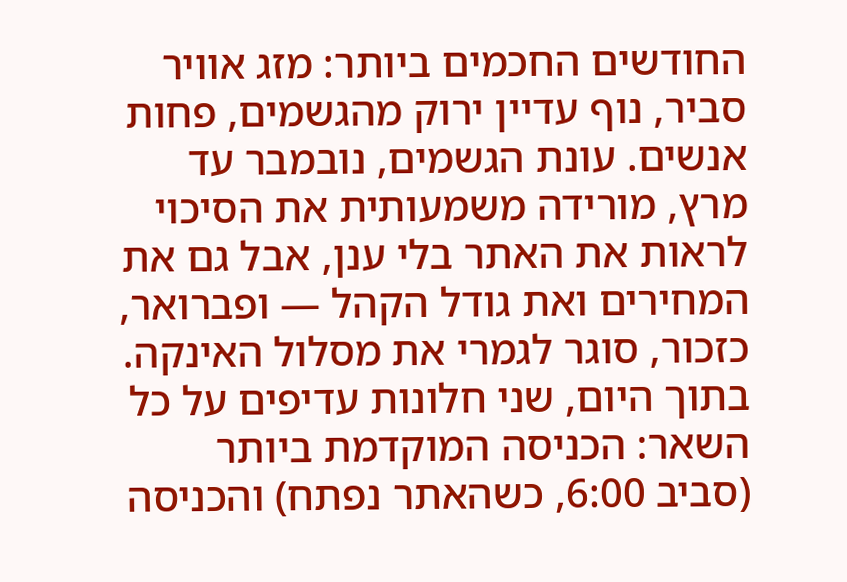החודשים החכמים ביותר: מזג אוויר סביר, נוף עדיין ירוק מהגשמים, פחות אנשים. עונת הגשמים, נובמבר עד מרץ, מורידה משמעותית את הסיכוי לראות את האתר בלי ענן, אבל גם את המחירים ואת גודל הקהל — ופברואר, כזכור, סוגר לגמרי את מסלול האינקה.
בתוך היום, שני חלונות עדיפים על כל השאר: הכניסה המוקדמת ביותר (סביב 6:00, כשהאתר נפתח) והכניסה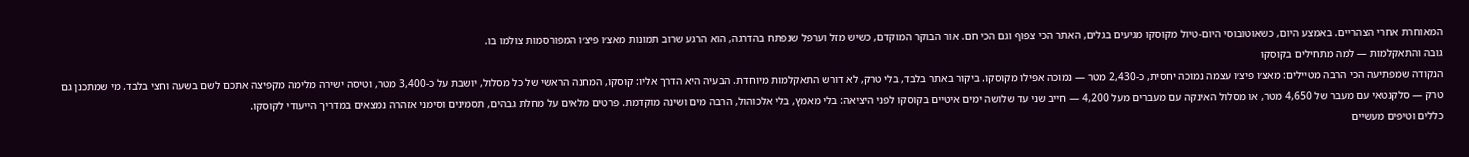המאוחרת אחרי הצהריים. באמצע היום, כשאוטובוסי היום-טיול מקוסקו מגיעים בגלים, האתר הכי צפוף וגם הכי חם. אור הבוקר המוקדם, כשיש מזל וערפל שנפתח בהדרגה, הוא הרגע שרוב תמונות מאצ׳ו פיצ׳ו המפורסמות צולמו בו.
גובה והתאקלמות — למה מתחילים בקוסקו
הנקודה שמפתיעה הכי הרבה מטיילים: מאצ׳ו פיצ׳ו עצמה נמוכה יחסית, כ-2,430 מטר — נמוכה אפילו מקוסקו. ביקור באתר בלבד, בלי טרק, לא דורש התאקלמות מיוחדת. הבעיה היא הדרך אליו: קוסקו, המחנה הראשי של כל מסלול, יושבת על כ-3,400 מטר, וטיסה ישירה מלימה מקפיצה אתכם לשם בשעה וחצי בלבד. מי שמתכנן גם טרק — סלקנטאי עם מעבר של 4,650 מטר, או מסלול האינקה עם מעברים מעל 4,200 — חייב שני עד שלושה ימים איטיים בקוסקו לפני היציאה: בלי מאמץ, בלי אלכוהול, הרבה מים ושינה מוקדמת. פרטים מלאים על מחלת גבהים, תסמינים וסימני אזהרה נמצאים במדריך הייעודי לקוסקו.
כללים וטיפים מעשיים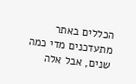הכללים באתר מתעדכנים מדי כמה שנים, אבל אלה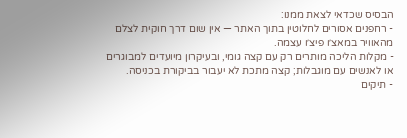הבסיס שכדאי לצאת ממנו:
- רחפנים אסורים לחלוטין בתוך האתר — אין שום דרך חוקית לצלם מהאוויר במאצ׳ו פיצ׳ו עצמה.
- מקלות הליכה מותרים רק עם קצה גומי, ובעיקרון מיועדים למבוגרים או לאנשים עם מוגבלות; קצה מתכת לא יעבור בביקורת בכניסה.
- תיקים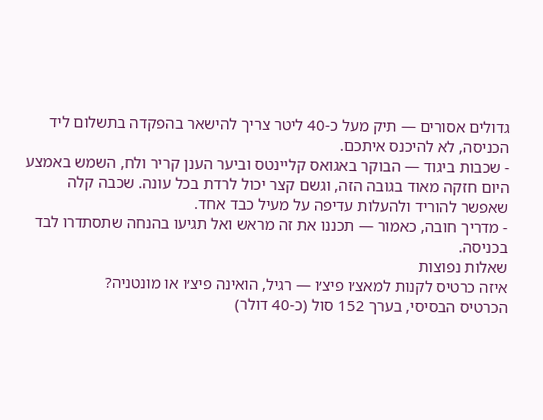גדולים אסורים — תיק מעל כ-40 ליטר צריך להישאר בהפקדה בתשלום ליד הכניסה, לא להיכנס איתכם.
- שכבות ביגוד — הבוקר באגואס קליינטס וביער הענן קריר ולח, השמש באמצע היום חזקה מאוד בגובה הזה, וגשם קצר יכול לרדת בכל עונה. שכבה קלה שאפשר להוריד ולהעלות עדיפה על מעיל כבד אחד.
- מדריך חובה, כאמור — תכננו את זה מראש ואל תגיעו בהנחה שתסתדרו לבד בכניסה.
שאלות נפוצות
איזה כרטיס לקנות למאצ׳ו פיצ׳ו — רגיל, הואינה פיצ׳ו או מונטניה?
הכרטיס הבסיסי, בערך 152 סול (כ-40 דולר)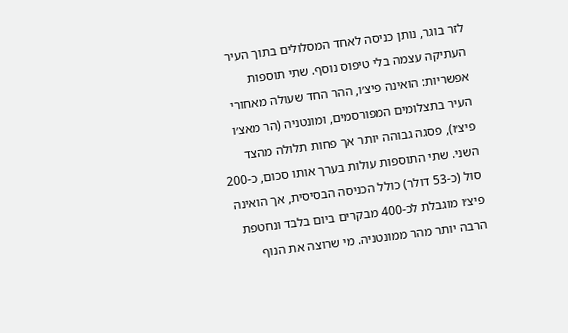לזר בוגר, נותן כניסה לאחד המסלולים בתוך העיר העתיקה עצמה בלי טיפוס נוסף. שתי תוספות אפשריות: הואינה פיצ׳ו, ההר החד שעולה מאחורי העיר בתצלומים המפורסמים, ומונטניה (הר מאצ׳ו פיצ׳ו), פסגה גבוהה יותר אך פחות תלולה מהצד השני. שתי התוספות עולות בערך אותו סכום, כ-200 סול (כ-53 דולר) כולל הכניסה הבסיסית, אך הואינה פיצ׳ו מוגבלת לכ-400 מבקרים ביום בלבד ונחטפת הרבה יותר מהר ממונטניה. מי שרוצה את הנוף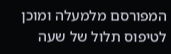המפורסם מלמעלה ומוכן לטיפוס תלול של שעה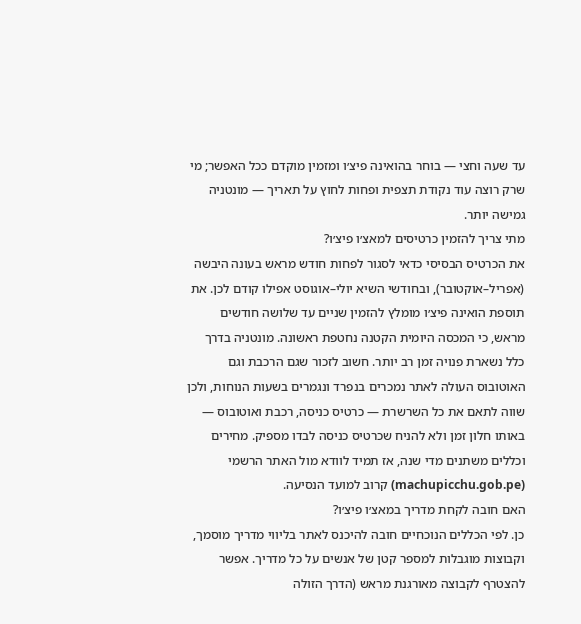עד שעה וחצי — בוחר בהואינה פיצ׳ו ומזמין מוקדם ככל האפשר; מי שרק רוצה עוד נקודת תצפית ופחות לחוץ על תאריך — מונטניה גמישה יותר.
מתי צריך להזמין כרטיסים למאצ׳ו פיצ׳ו?
את הכרטיס הבסיסי כדאי לסגור לפחות חודש מראש בעונה היבשה (אפריל–אוקטובר), ובחודשי השיא יולי–אוגוסט אפילו קודם לכן. את תוספת הואינה פיצ׳ו מומלץ להזמין שניים עד שלושה חודשים מראש, כי המכסה היומית הקטנה נחטפת ראשונה. מונטניה בדרך כלל נשארת פנויה זמן רב יותר. חשוב לזכור שגם הרכבת וגם האוטובוס העולה לאתר נמכרים בנפרד ונגמרים בשעות הנוחות, ולכן שווה לתאם את כל השרשרת — כרטיס כניסה, רכבת ואוטובוס — באותו חלון זמן ולא להניח שכרטיס כניסה לבדו מספיק. מחירים וכללים משתנים מדי שנה, אז תמיד לוודא מול האתר הרשמי (machupicchu.gob.pe) קרוב למועד הנסיעה.
האם חובה לקחת מדריך במאצ׳ו פיצ׳ו?
כן. לפי הכללים הנוכחיים חובה להיכנס לאתר בליווי מדריך מוסמך, וקבוצות מוגבלות למספר קטן של אנשים על כל מדריך. אפשר להצטרף לקבוצה מאורגנת מראש (הדרך הזולה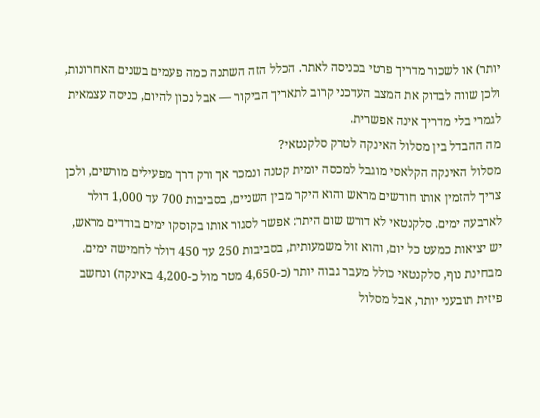יותר) או לשכור מדריך פרטי בכניסה לאתר. הכלל הזה השתנה כמה פעמים בשנים האחרונות, ולכן שווה לבדוק את המצב העדכני קרוב לתאריך הביקור — אבל נכון להיום, כניסה עצמאית לגמרי בלי מדריך אינה אפשרית.
מה ההבדל בין מסלול האינקה לטרק סלקנטאי?
מסלול האינקה הקלאסי מוגבל למכסה יומית קטנה ונמכר אך ורק דרך מפעילים מורשים, ולכן צריך להזמין אותו חודשים מראש והוא היקר מבין השניים, בסביבות 700 עד 1,000 דולר לארבעה ימים. סלקנטאי לא דורש שום היתר: אפשר לסגור אותו בקוסקו ימים בודדים מראש, יש יציאות כמעט כל יום, והוא זול משמעותית, בסביבות 250 עד 450 דולר לחמישה ימים. מבחינת נוף, סלקנטאי כולל מעבר גבוה יותר (כ-4,650 מטר מול כ-4,200 באינקה) ונחשב פיזית תובעני יותר, אבל מסלול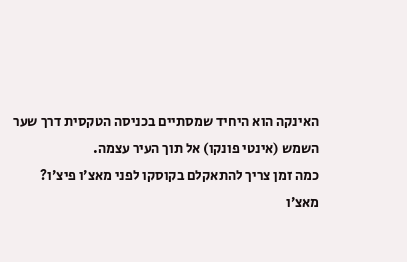האינקה הוא היחיד שמסתיים בכניסה הטקסית דרך שער השמש (אינטי פונקו) אל תוך העיר עצמה.
כמה זמן צריך להתאקלם בקוסקו לפני מאצ׳ו פיצ׳ו?
מאצ׳ו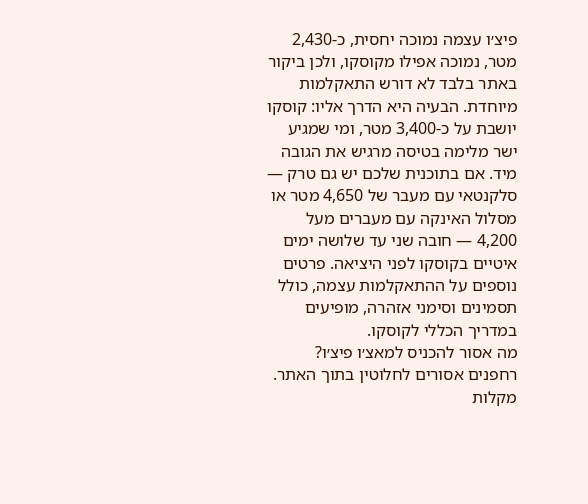פיצ׳ו עצמה נמוכה יחסית, כ-2,430 מטר, נמוכה אפילו מקוסקו, ולכן ביקור באתר בלבד לא דורש התאקלמות מיוחדת. הבעיה היא הדרך אליו: קוסקו יושבת על כ-3,400 מטר, ומי שמגיע ישר מלימה בטיסה מרגיש את הגובה מיד. אם בתוכנית שלכם יש גם טרק — סלקנטאי עם מעבר של 4,650 מטר או מסלול האינקה עם מעברים מעל 4,200 — חובה שני עד שלושה ימים איטיים בקוסקו לפני היציאה. פרטים נוספים על ההתאקלמות עצמה, כולל תסמינים וסימני אזהרה, מופיעים במדריך הכללי לקוסקו.
מה אסור להכניס למאצ׳ו פיצ׳ו?
רחפנים אסורים לחלוטין בתוך האתר. מקלות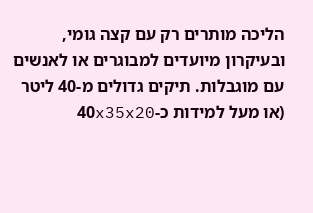הליכה מותרים רק עם קצה גומי, ובעיקרון מיועדים למבוגרים או לאנשים עם מוגבלות. תיקים גדולים מ-40 ליטר (או מעל למידות כ-40x35x20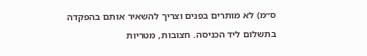ס״מ) לא מותרים בפנים וצריך להשאיר אותם בהפקדה בתשלום ליד הכניסה. חצובות, מטריות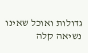גדולות ואוכל שאינו נשיאה קלה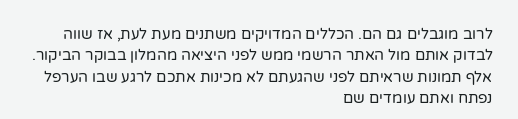לרוב מוגבלים גם הם. הכללים המדויקים משתנים מעת לעת, אז שווה לבדוק אותם מול האתר הרשמי ממש לפני היציאה מהמלון בבוקר הביקור.
אלף תמונות שראיתם לפני שהגעתם לא מכינות אתכם לרגע שבו הערפל נפתח ואתם עומדים שם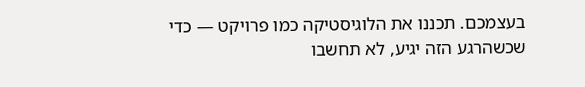בעצמכם. תכננו את הלוגיסטיקה כמו פרויקט — כדי שכשהרגע הזה יגיע, לא תחשבו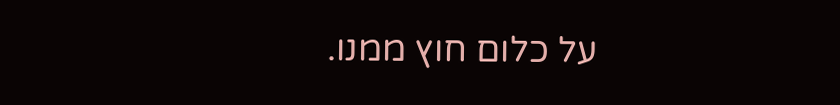על כלום חוץ ממנו.